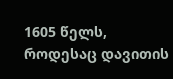1605 წელს, როდესაც დავითის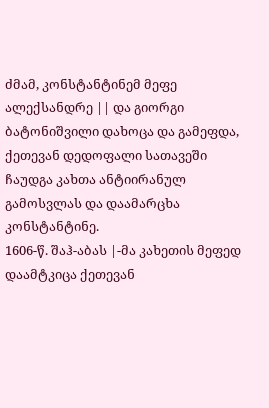ძმამ, კონსტანტინემ მეფე ალექსანდრე || და გიორგი ბატონიშვილი დახოცა და გამეფდა, ქეთევან დედოფალი სათავეში ჩაუდგა კახთა ანტიირანულ გამოსვლას და დაამარცხა კონსტანტინე.
1606-წ. შაჰ-აბას |-მა კახეთის მეფედ დაამტკიცა ქეთევან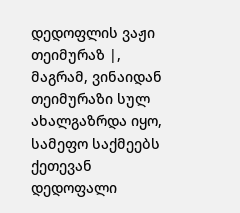დედოფლის ვაჟი თეიმურაზ |, მაგრამ, ვინაიდან თეიმურაზი სულ ახალგაზრდა იყო, სამეფო საქმეებს ქეთევან დედოფალი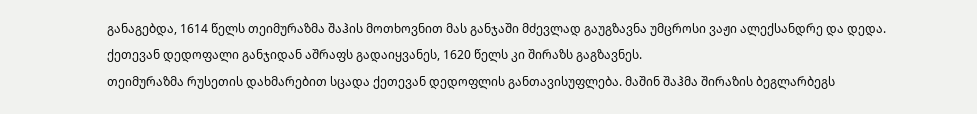განაგებდა, 1614 წელს თეიმურაზმა შაჰის მოთხოვნით მას განჯაში მძევლად გაუგზავნა უმცროსი ვაჟი ალექსანდრე და დედა. ქეთევან დედოფალი განჯიდან აშრაფს გადაიყვანეს, 1620 წელს კი შირაზს გაგზავნეს.
თეიმურაზმა რუსეთის დახმარებით სცადა ქეთევან დედოფლის განთავისუფლება. მაშინ შაჰმა შირაზის ბეგლარბეგს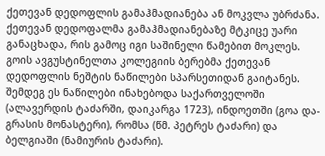ქეთევან დედოფლის გამაჰმადიანება ან მოკვლა უბრძანა. ქეთევან დედოფალმა გამაჰმადიანებაზე მტკიცე უარი განაცხადა, რის გამოც იგი საშინელი წამებით მოკლეს.
გოის ავგუსტინელთა კოლეგიის ბერებმა ქეთევან დედოფლის ნეშტის ნაწილები სპარსეთიდან გაიტანეს. შემდეგ ეს ნაწილები ინახებოდა საქართველოში (ალავერდის ტაძარში, დაიკარგა 1723), ინდოეთში (გოა და-გრასის მონასტერი), რომსა (წმ. პეტრეს ტაძარი) და ბელგიაში (ნამიურის ტაძარი).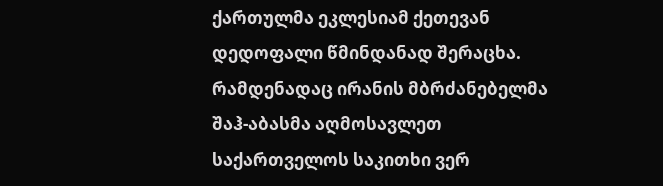ქართულმა ეკლესიამ ქეთევან დედოფალი წმინდანად შერაცხა.
რამდენადაც ირანის მბრძანებელმა შაჰ-აბასმა აღმოსავლეთ საქართველოს საკითხი ვერ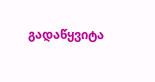გადაწყვიტა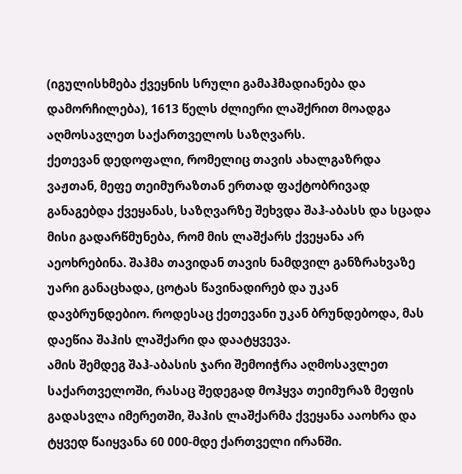(იგულისხმება ქვეყნის სრული გამაჰმადიანება და დამორჩილება), 1613 წელს ძლიერი ლაშქრით მოადგა აღმოსავლეთ საქართველოს საზღვარს.
ქეთევან დედოფალი, რომელიც თავის ახალგაზრდა ვაჟთან, მეფე თეიმურაზთან ერთად ფაქტობრივად განაგებდა ქვეყანას, საზღვარზე შეხვდა შაჰ-აბასს და სცადა მისი გადარწმუნება, რომ მის ლაშქარს ქვეყანა არ აეოხრებინა. შაჰმა თავიდან თავის ნამდვილ განზრახვაზე უარი განაცხადა, ცოტას წავინადირებ და უკან დავბრუნდებიო. როდესაც ქეთევანი უკან ბრუნდებოდა, მას დაეწია შაჰის ლაშქარი და დაატყვევა.
ამის შემდეგ შაჰ-აბასის ჯარი შემოიჭრა აღმოსავლეთ საქართველოში, რასაც შედეგად მოჰყვა თეიმურაზ მეფის გადასვლა იმერეთში, შაჰის ლაშქარმა ქვეყანა ააოხრა და ტყვედ წაიყვანა 60 000-მდე ქართველი ირანში.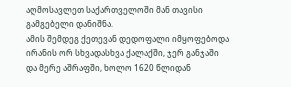აღმოსავლეთ საქართველოში მან თავისი გამგებელი დანიშნა.
ამის შემდეგ ქეთევან დედოფალი იმყოფებოდა ირანის ორ სხვადასხვა ქალაქში, ჯერ განჯაში და მერე აშრაფში, ხოლო 1620 წლიდან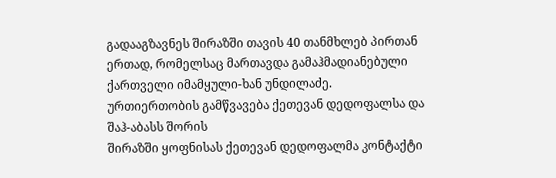გადააგზავნეს შირაზში თავის 40 თანმხლებ პირთან ერთად, რომელსაც მართავდა გამაჰმადიანებული ქართველი იმამყული-ხან უნდილაძე.
ურთიერთობის გამწვავება ქეთევან დედოფალსა და შაჰ-აბასს შორის
შირაზში ყოფნისას ქეთევან დედოფალმა კონტაქტი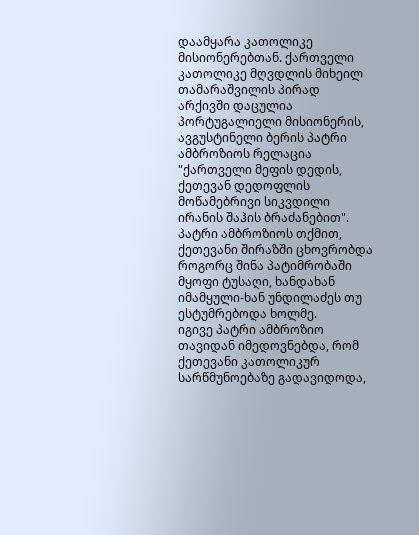დაამყარა კათოლიკე მისიონერებთან. ქართველი კათოლიკე მღვდლის მიხეილ თამარაშვილის პირად არქივში დაცულია პორტუგალიელი მისიონერის, ავგუსტინელი ბერის პატრი ამბროზიოს რელაცია "ქართველი მეფის დედის, ქეთევან დედოფლის მოწამებრივი სიკვდილი ირანის შაჰის ბრაძანებით".
პატრი ამბროზიოს თქმით, ქეთევანი შირაზში ცხოვრობდა როგორც შინა პატიმრობაში მყოფი ტუსაღი, ხანდახან იმამყული-ხან უნდილაძეს თუ ესტუმრებოდა ხოლმე.
იგივე პატრი ამბროზიო თავიდან იმედოვნებდა, რომ ქეთევანი კათოლიკურ სარწმუნოებაზე გადავიდოდა,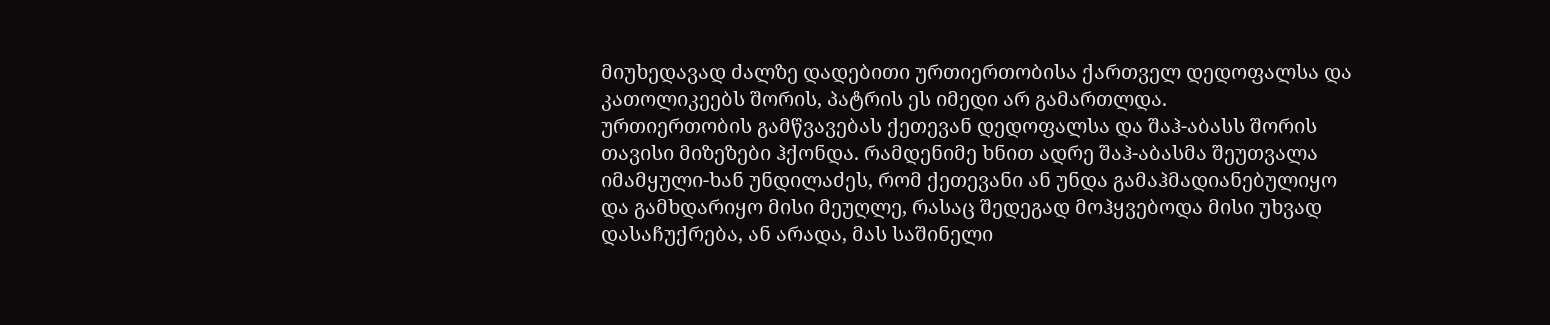მიუხედავად ძალზე დადებითი ურთიერთობისა ქართველ დედოფალსა და კათოლიკეებს შორის, პატრის ეს იმედი არ გამართლდა.
ურთიერთობის გამწვავებას ქეთევან დედოფალსა და შაჰ-აბასს შორის თავისი მიზეზები ჰქონდა. რამდენიმე ხნით ადრე შაჰ-აბასმა შეუთვალა იმამყული-ხან უნდილაძეს, რომ ქეთევანი ან უნდა გამაჰმადიანებულიყო და გამხდარიყო მისი მეუღლე, რასაც შედეგად მოჰყვებოდა მისი უხვად დასაჩუქრება, ან არადა, მას საშინელი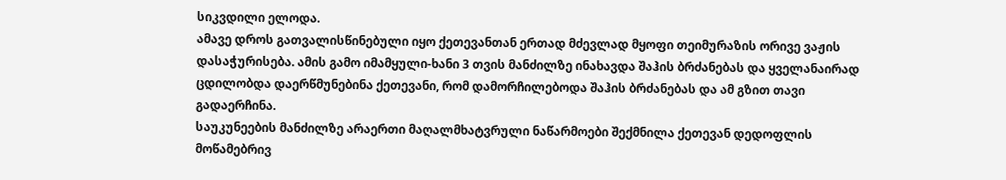სიკვდილი ელოდა.
ამავე დროს გათვალისწინებული იყო ქეთევანთან ერთად მძევლად მყოფი თეიმურაზის ორივე ვაჟის დასაჭურისება. ამის გამო იმამყული-ხანი 3 თვის მანძილზე ინახავდა შაჰის ბრძანებას და ყველანაირად ცდილობდა დაერწმუნებინა ქეთევანი, რომ დამორჩილებოდა შაჰის ბრძანებას და ამ გზით თავი გადაერჩინა.
საუკუნეების მანძილზე არაერთი მაღალმხატვრული ნაწარმოები შექმნილა ქეთევან დედოფლის მოწამებრივ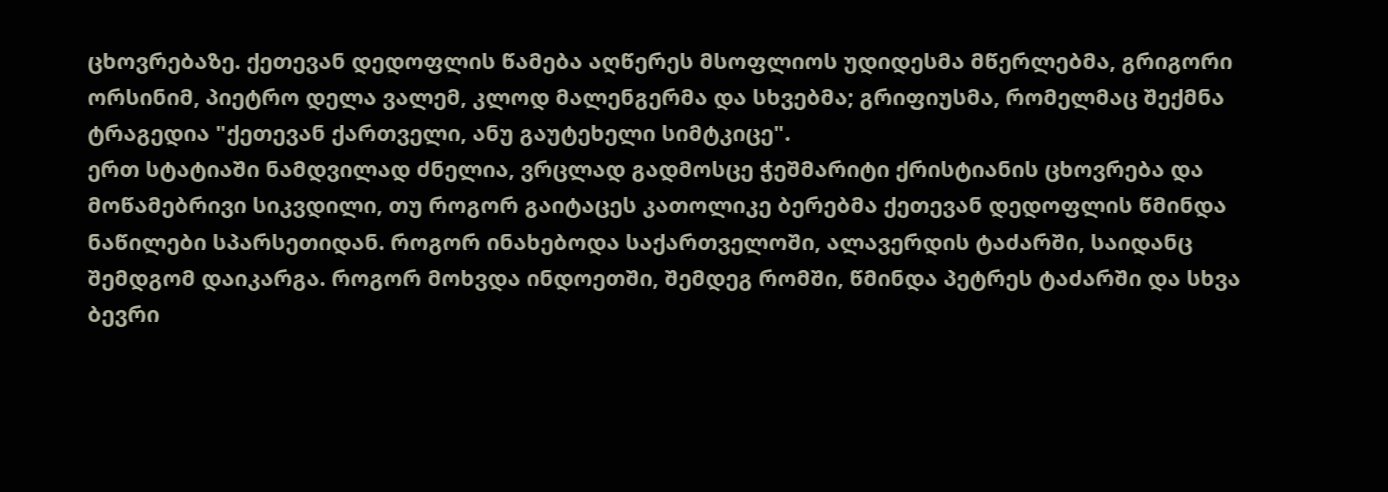ცხოვრებაზე. ქეთევან დედოფლის წამება აღწერეს მსოფლიოს უდიდესმა მწერლებმა, გრიგორი ორსინიმ, პიეტრო დელა ვალემ, კლოდ მალენგერმა და სხვებმა; გრიფიუსმა, რომელმაც შექმნა ტრაგედია "ქეთევან ქართველი, ანუ გაუტეხელი სიმტკიცე".
ერთ სტატიაში ნამდვილად ძნელია, ვრცლად გადმოსცე ჭეშმარიტი ქრისტიანის ცხოვრება და მოწამებრივი სიკვდილი, თუ როგორ გაიტაცეს კათოლიკე ბერებმა ქეთევან დედოფლის წმინდა ნაწილები სპარსეთიდან. როგორ ინახებოდა საქართველოში, ალავერდის ტაძარში, საიდანც შემდგომ დაიკარგა. როგორ მოხვდა ინდოეთში, შემდეგ რომში, წმინდა პეტრეს ტაძარში და სხვა ბევრი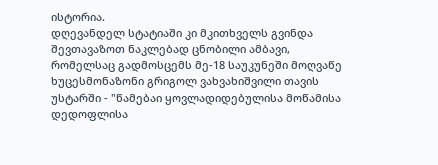ისტორია.
დღევანდელ სტატიაში კი მკითხველს გვინდა შევთავაზოთ ნაკლებად ცნობილი ამბავი, რომელსაც გადმოსცემს მე-18 საუკუნეში მოღვაწე ხუცესმონაზონი გრიგოლ ვახვახიშვილი თავის უსტარში - "წამებაი ყოვლადიდებულისა მოწამისა დედოფლისა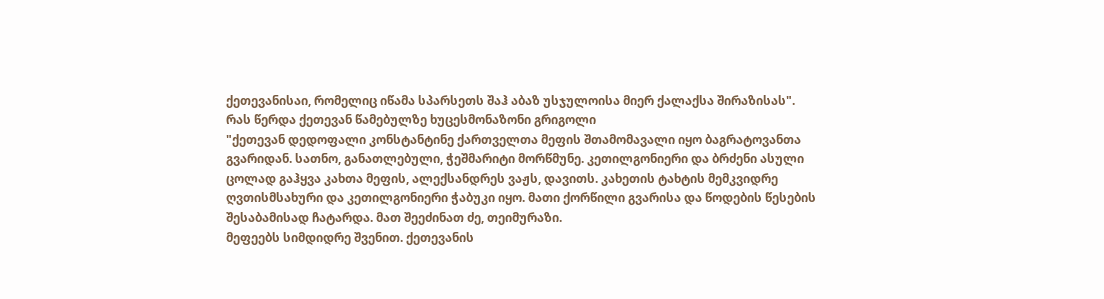ქეთევანისაი, რომელიც იწამა სპარსეთს შაჰ აბაზ უსჯულოისა მიერ ქალაქსა შირაზისას".
რას წერდა ქეთევან წამებულზე ხუცესმონაზონი გრიგოლი
"ქეთევან დედოფალი კონსტანტინე ქართველთა მეფის შთამომავალი იყო ბაგრატოვანთა გვარიდან. სათნო, განათლებული, ჭეშმარიტი მორწმუნე. კეთილგონიერი და ბრძენი ასული ცოლად გაჰყვა კახთა მეფის, ალექსანდრეს ვაჟს, დავითს. კახეთის ტახტის მემკვიდრე ღვთისმსახური და კეთილგონიერი ჭაბუკი იყო. მათი ქორწილი გვარისა და წოდების წესების შესაბამისად ჩატარდა. მათ შეეძინათ ძე, თეიმურაზი.
მეფეებს სიმდიდრე შვენით. ქეთევანის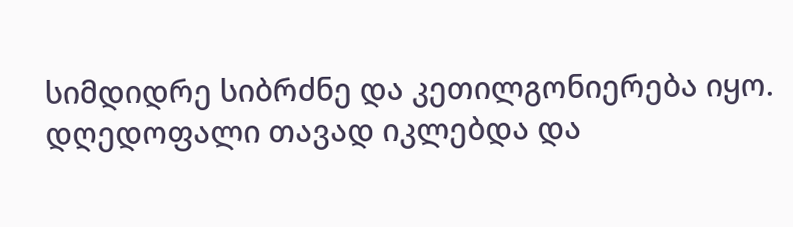სიმდიდრე სიბრძნე და კეთილგონიერება იყო. დღედოფალი თავად იკლებდა და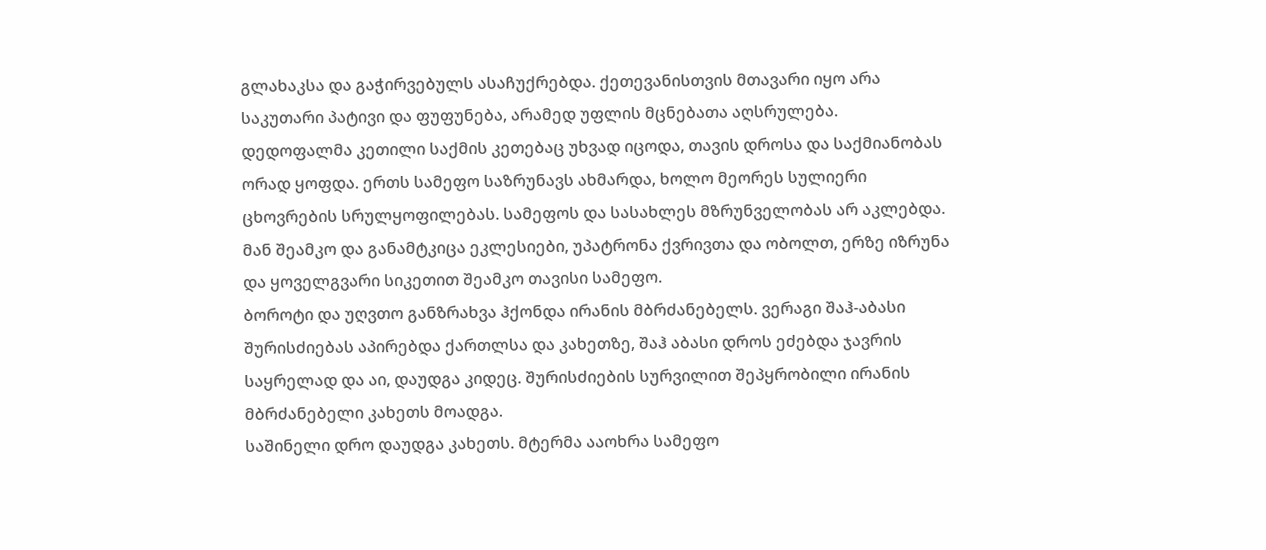გლახაკსა და გაჭირვებულს ასაჩუქრებდა. ქეთევანისთვის მთავარი იყო არა საკუთარი პატივი და ფუფუნება, არამედ უფლის მცნებათა აღსრულება.
დედოფალმა კეთილი საქმის კეთებაც უხვად იცოდა, თავის დროსა და საქმიანობას ორად ყოფდა. ერთს სამეფო საზრუნავს ახმარდა, ხოლო მეორეს სულიერი ცხოვრების სრულყოფილებას. სამეფოს და სასახლეს მზრუნველობას არ აკლებდა. მან შეამკო და განამტკიცა ეკლესიები, უპატრონა ქვრივთა და ობოლთ, ერზე იზრუნა და ყოველგვარი სიკეთით შეამკო თავისი სამეფო.
ბოროტი და უღვთო განზრახვა ჰქონდა ირანის მბრძანებელს. ვერაგი შაჰ-აბასი შურისძიებას აპირებდა ქართლსა და კახეთზე, შაჰ აბასი დროს ეძებდა ჯავრის საყრელად და აი, დაუდგა კიდეც. შურისძიების სურვილით შეპყრობილი ირანის მბრძანებელი კახეთს მოადგა.
საშინელი დრო დაუდგა კახეთს. მტერმა ააოხრა სამეფო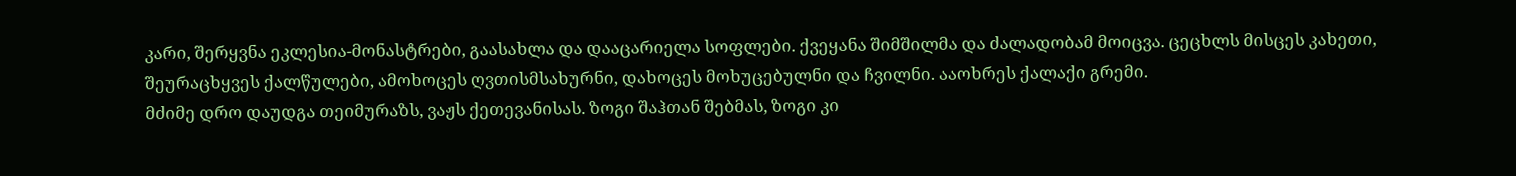კარი, შერყვნა ეკლესია-მონასტრები, გაასახლა და დააცარიელა სოფლები. ქვეყანა შიმშილმა და ძალადობამ მოიცვა. ცეცხლს მისცეს კახეთი, შეურაცხყვეს ქალწულები, ამოხოცეს ღვთისმსახურნი, დახოცეს მოხუცებულნი და ჩვილნი. ააოხრეს ქალაქი გრემი.
მძიმე დრო დაუდგა თეიმურაზს, ვაჟს ქეთევანისას. ზოგი შაჰთან შებმას, ზოგი კი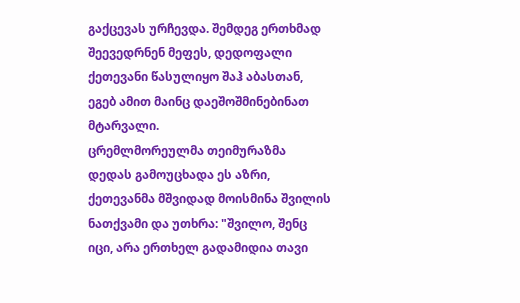გაქცევას ურჩევდა. შემდეგ ერთხმად შეევედრნენ მეფეს, დედოფალი ქეთევანი წასულიყო შაჰ აბასთან, ეგებ ამით მაინც დაეშოშმინებინათ მტარვალი.
ცრემლმორეულმა თეიმურაზმა დედას გამოუცხადა ეს აზრი, ქეთევანმა მშვიდად მოისმინა შვილის ნათქვამი და უთხრა: "შვილო, შენც იცი, არა ერთხელ გადამიდია თავი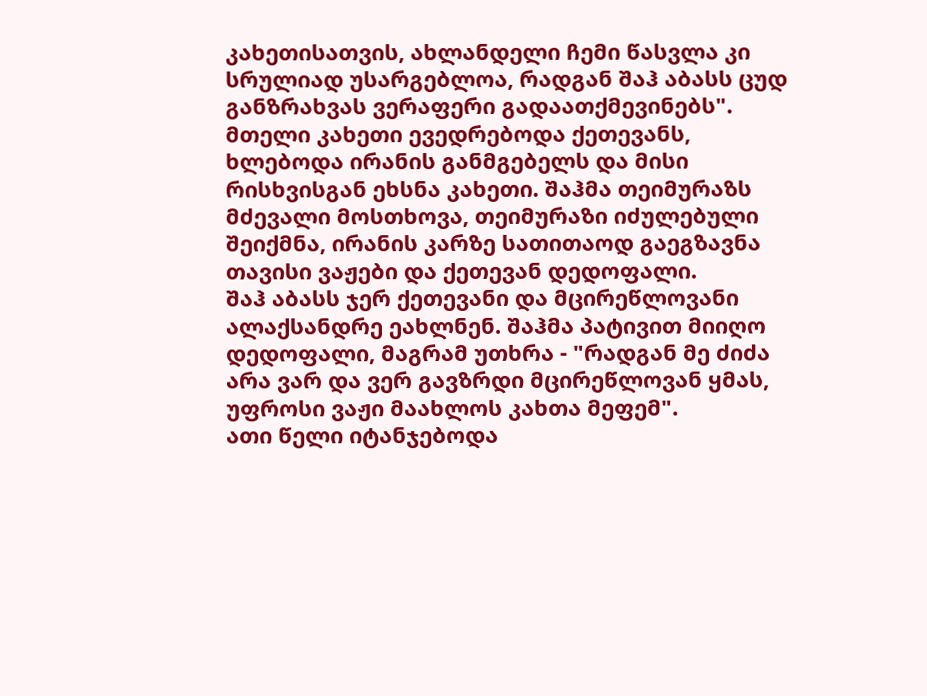კახეთისათვის, ახლანდელი ჩემი წასვლა კი სრულიად უსარგებლოა, რადგან შაჰ აბასს ცუდ განზრახვას ვერაფერი გადაათქმევინებს".
მთელი კახეთი ევედრებოდა ქეთევანს, ხლებოდა ირანის განმგებელს და მისი რისხვისგან ეხსნა კახეთი. შაჰმა თეიმურაზს მძევალი მოსთხოვა, თეიმურაზი იძულებული შეიქმნა, ირანის კარზე სათითაოდ გაეგზავნა თავისი ვაჟები და ქეთევან დედოფალი.
შაჰ აბასს ჯერ ქეთევანი და მცირეწლოვანი ალაქსანდრე ეახლნენ. შაჰმა პატივით მიიღო დედოფალი, მაგრამ უთხრა - "რადგან მე ძიძა არა ვარ და ვერ გავზრდი მცირეწლოვან ყმას, უფროსი ვაჟი მაახლოს კახთა მეფემ".
ათი წელი იტანჯებოდა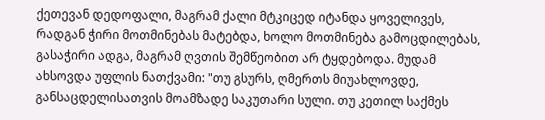ქეთევან დედოფალი, მაგრამ ქალი მტკიცედ იტანდა ყოველივეს, რადგან ჭირი მოთმინებას მატებდა, ხოლო მოთმინება გამოცდილებას, გასაჭირი ადგა, მაგრამ ღვთის შემწეობით არ ტყდებოდა. მუდამ ახსოვდა უფლის ნათქვამი: "თუ გსურს, ღმერთს მიუახლოვდე, განსაცდელისათვის მოამზადე საკუთარი სული. თუ კეთილ საქმეს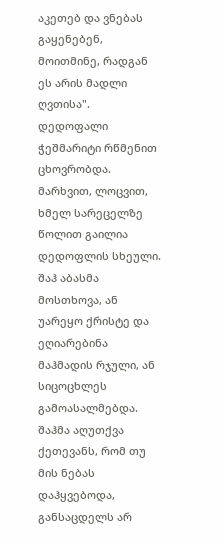აკეთებ და ვნებას გაყენებენ, მოითმინე, რადგან ეს არის მადლი ღვთისა".
დედოფალი ჭეშმარიტი რწმენით ცხოვრობდა. მარხვით, ლოცვით, ხმელ სარეცელზე წოლით გაილია დედოფლის სხეული. შაჰ აბასმა მოსთხოვა, ან უარეყო ქრისტე და ეღიარებინა მაჰმადის რჯული, ან სიცოცხლეს გამოასალმებდა.
შაჰმა აღუთქვა ქეთევანს, რომ თუ მის ნებას დაჰყვებოდა, განსაცდელს არ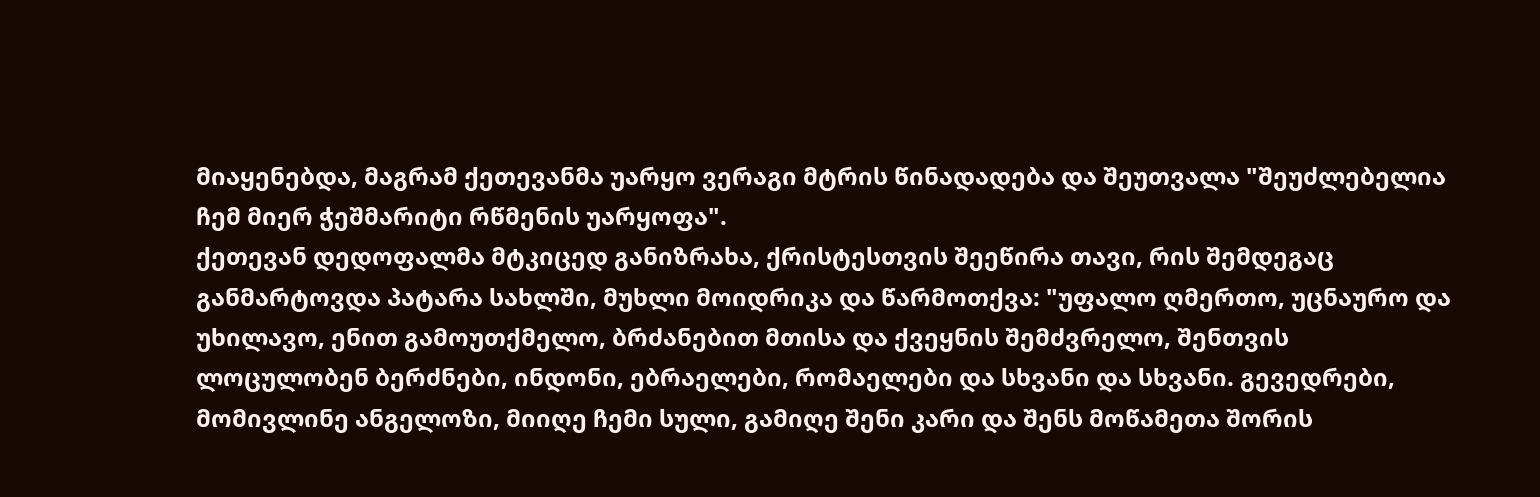მიაყენებდა, მაგრამ ქეთევანმა უარყო ვერაგი მტრის წინადადება და შეუთვალა "შეუძლებელია ჩემ მიერ ჭეშმარიტი რწმენის უარყოფა".
ქეთევან დედოფალმა მტკიცედ განიზრახა, ქრისტესთვის შეეწირა თავი, რის შემდეგაც განმარტოვდა პატარა სახლში, მუხლი მოიდრიკა და წარმოთქვა: "უფალო ღმერთო, უცნაურო და უხილავო, ენით გამოუთქმელო, ბრძანებით მთისა და ქვეყნის შემძვრელო, შენთვის ლოცულობენ ბერძნები, ინდონი, ებრაელები, რომაელები და სხვანი და სხვანი. გევედრები, მომივლინე ანგელოზი, მიიღე ჩემი სული, გამიღე შენი კარი და შენს მოწამეთა შორის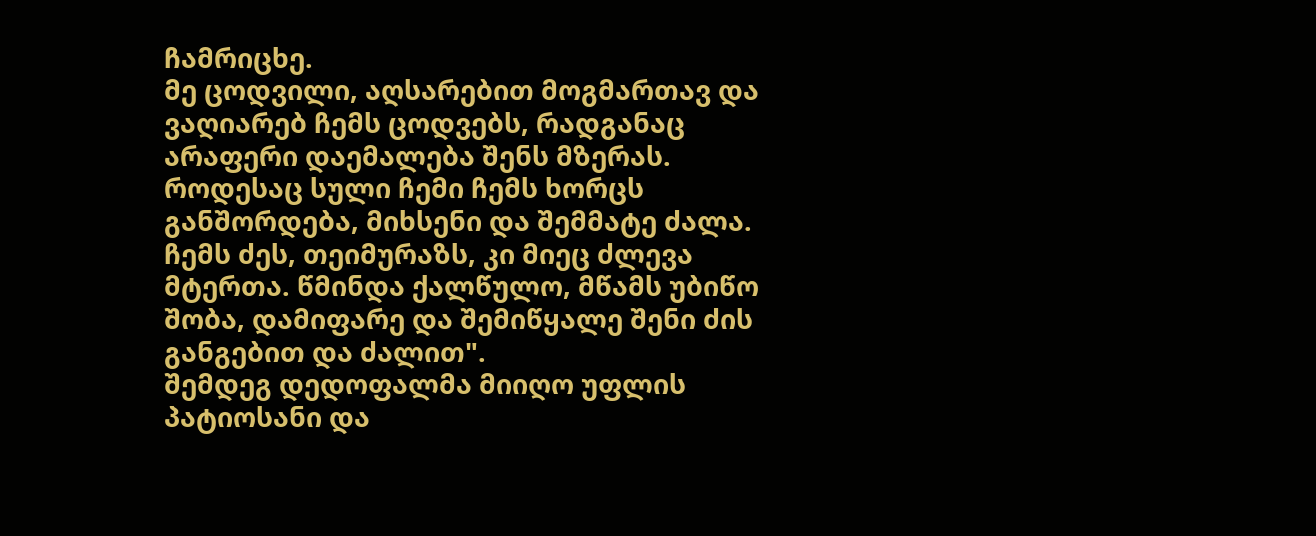ჩამრიცხე.
მე ცოდვილი, აღსარებით მოგმართავ და ვაღიარებ ჩემს ცოდვებს, რადგანაც არაფერი დაემალება შენს მზერას. როდესაც სული ჩემი ჩემს ხორცს განშორდება, მიხსენი და შემმატე ძალა. ჩემს ძეს, თეიმურაზს, კი მიეც ძლევა მტერთა. წმინდა ქალწულო, მწამს უბიწო შობა, დამიფარე და შემიწყალე შენი ძის განგებით და ძალით".
შემდეგ დედოფალმა მიიღო უფლის პატიოსანი და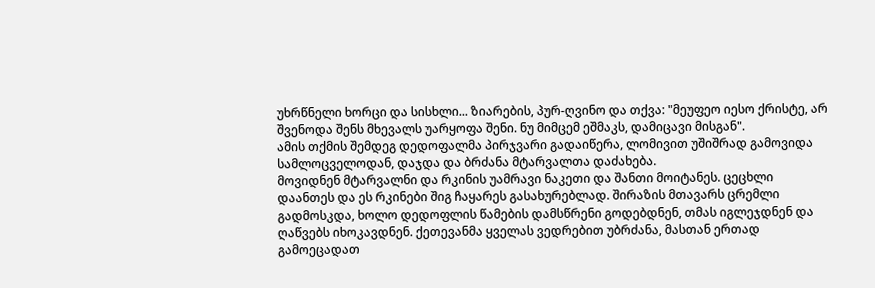უხრწნელი ხორცი და სისხლი... ზიარების, პურ-ღვინო და თქვა: "მეუფეო იესო ქრისტე, არ შვენოდა შენს მხევალს უარყოფა შენი. ნუ მიმცემ ეშმაკს, დამიცავი მისგან".
ამის თქმის შემდეგ დედოფალმა პირჯვარი გადაიწერა, ლომივით უშიშრად გამოვიდა სამლოცველოდან, დაჯდა და ბრძანა მტარვალთა დაძახება.
მოვიდნენ მტარვალნი და რკინის უამრავი ნაკეთი და შანთი მოიტანეს. ცეცხლი დაანთეს და ეს რკინები შიგ ჩაყარეს გასახურებლად. შირაზის მთავარს ცრემლი გადმოსკდა, ხოლო დედოფლის წამების დამსწრენი გოდებდნენ, თმას იგლეჯდნენ და ღაწვებს იხოკავდნენ. ქეთევანმა ყველას ვედრებით უბრძანა, მასთან ერთად გამოეცადათ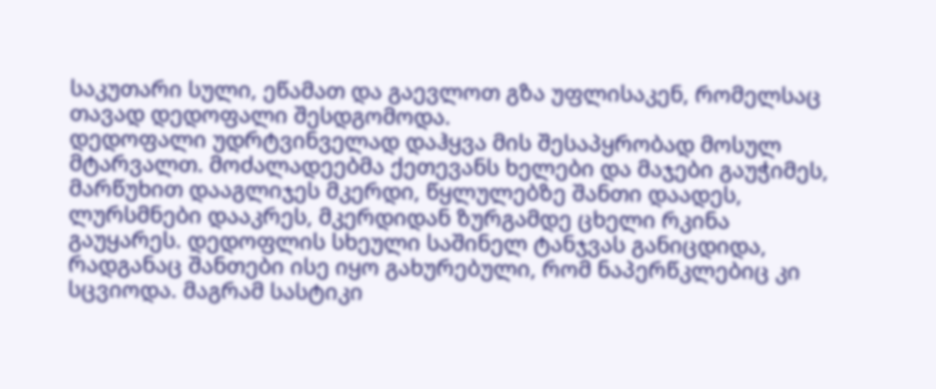საკუთარი სული, ეწამათ და გაევლოთ გზა უფლისაკენ, რომელსაც თავად დედოფალი შესდგომოდა.
დედოფალი უდრტვინველად დაჰყვა მის შესაპყრობად მოსულ მტარვალთ. მოძალადეებმა ქეთევანს ხელები და მაჯები გაუჭიმეს, მარწუხით დააგლიჯეს მკერდი, წყლულებზე შანთი დაადეს, ლურსმნები დააკრეს, მკერდიდან ზურგამდე ცხელი რკინა გაუყარეს. დედოფლის სხეული საშინელ ტანჯვას განიცდიდა, რადგანაც შანთები ისე იყო გახურებული, რომ ნაპერწკლებიც კი სცვიოდა. მაგრამ სასტიკი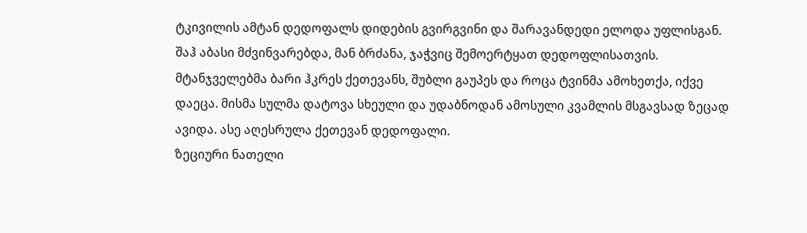ტკივილის ამტან დედოფალს დიდების გვირგვინი და შარავანდედი ელოდა უფლისგან.
შაჰ აბასი მძვინვარებდა, მან ბრძანა, ჯაჭვიც შემოერტყათ დედოფლისათვის. მტანჯველებმა ბარი ჰკრეს ქეთევანს, შუბლი გაუპეს და როცა ტვინმა ამოხეთქა, იქვე დაეცა. მისმა სულმა დატოვა სხეული და უდაბნოდან ამოსული კვამლის მსგავსად ზეცად ავიდა. ასე აღესრულა ქეთევან დედოფალი.
ზეციური ნათელი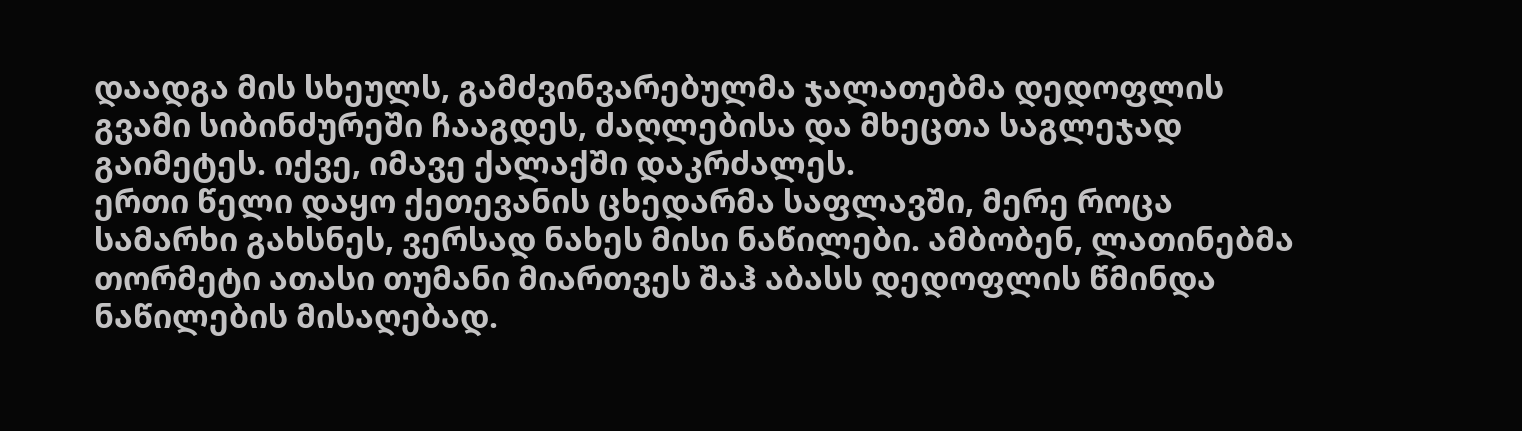დაადგა მის სხეულს, გამძვინვარებულმა ჯალათებმა დედოფლის გვამი სიბინძურეში ჩააგდეს, ძაღლებისა და მხეცთა საგლეჯად გაიმეტეს. იქვე, იმავე ქალაქში დაკრძალეს.
ერთი წელი დაყო ქეთევანის ცხედარმა საფლავში, მერე როცა სამარხი გახსნეს, ვერსად ნახეს მისი ნაწილები. ამბობენ, ლათინებმა თორმეტი ათასი თუმანი მიართვეს შაჰ აბასს დედოფლის წმინდა ნაწილების მისაღებად.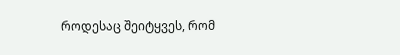როდესაც შეიტყვეს, რომ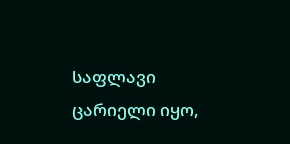საფლავი ცარიელი იყო,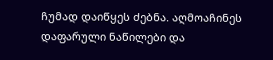ჩუმად დაიწყეს ძებნა. აღმოაჩინეს დაფარული ნაწილები და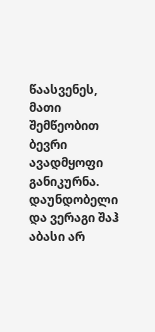წაასვენეს, მათი შემწეობით ბევრი ავადმყოფი განიკურნა.
დაუნდობელი და ვერაგი შაჰ აბასი არ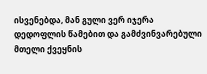ისვენებდა, მან გული ვერ იჯერა დედოფლის წამებით და გამძვინვარებული მთელი ქვეყნის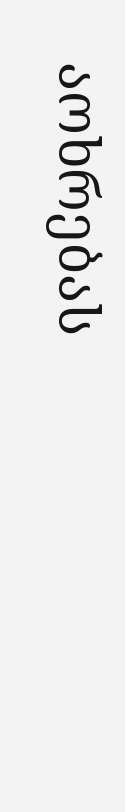აოხრებას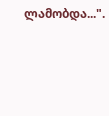ლამობდა...".